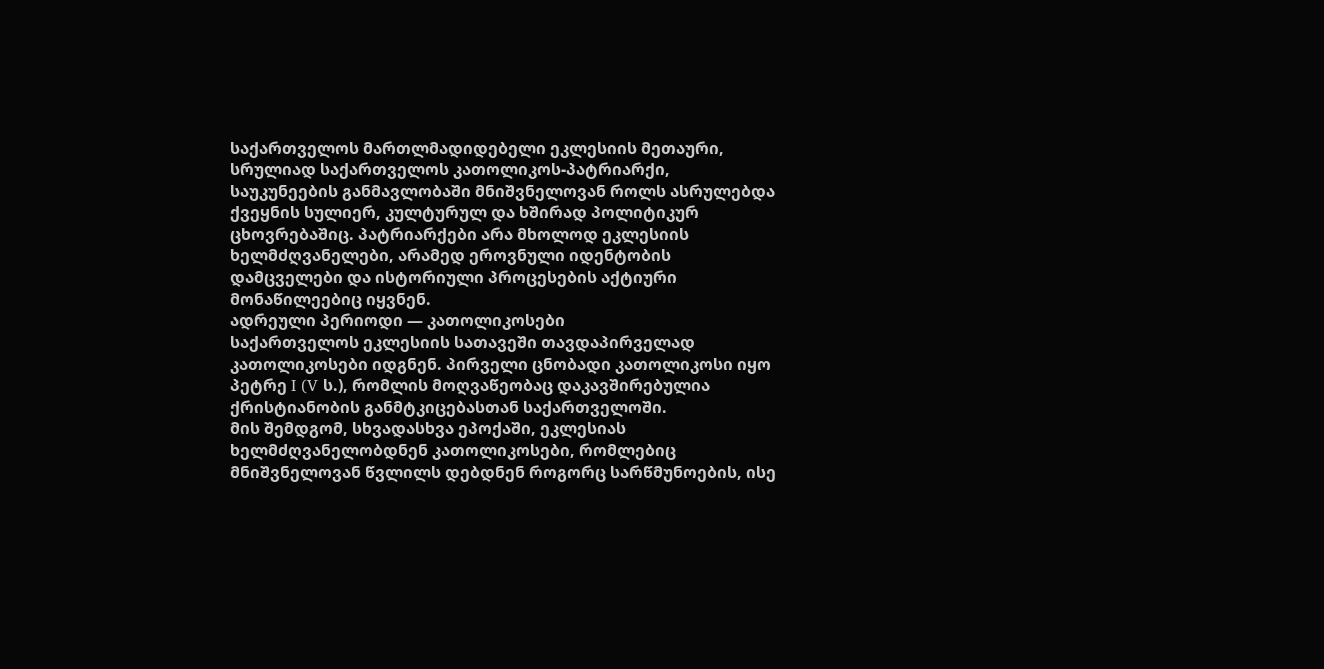საქართველოს მართლმადიდებელი ეკლესიის მეთაური, სრულიად საქართველოს კათოლიკოს-პატრიარქი, საუკუნეების განმავლობაში მნიშვნელოვან როლს ასრულებდა ქვეყნის სულიერ, კულტურულ და ხშირად პოლიტიკურ ცხოვრებაშიც. პატრიარქები არა მხოლოდ ეკლესიის ხელმძღვანელები, არამედ ეროვნული იდენტობის დამცველები და ისტორიული პროცესების აქტიური მონაწილეებიც იყვნენ.
ადრეული პერიოდი — კათოლიკოსები
საქართველოს ეკლესიის სათავეში თავდაპირველად კათოლიკოსები იდგნენ. პირველი ცნობადი კათოლიკოსი იყო პეტრე I (V ს.), რომლის მოღვაწეობაც დაკავშირებულია ქრისტიანობის განმტკიცებასთან საქართველოში.
მის შემდგომ, სხვადასხვა ეპოქაში, ეკლესიას ხელმძღვანელობდნენ კათოლიკოსები, რომლებიც მნიშვნელოვან წვლილს დებდნენ როგორც სარწმუნოების, ისე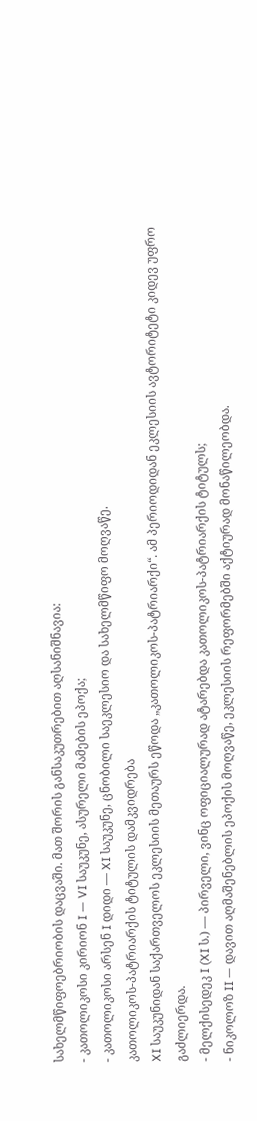სახელმწიფოებრიობის დაცვაში. მათ შორის განსაკუთრებით აღსანიშნავია:
- კათოლიკოსი კირიონ I — VI საუკუნე, ასურელი მამების ეპოქა;
- კათოლიკოსი არსენ I დიდი — XI საუკუნე, ცნობილი საეკლესიო და სახელმწიფო მოღვაწე.
კათოლიკოს-პატრიარქის ტიტულის დამკვიდრება
XI საუკუნიდან საქართველოს ეკლესიის მეთაურს ეწოდა „კათოლიკოს-პატრიარქი“. ამ პერიოდიდან ეკლესიის ავტორიტეტი კიდევ უფრო გაძლიერდა.
- მელქისედეკ I (XI ს.) — პირველი, ვინც ოფიციალურად ატარებდა კათოლიკოს-პატრიარქის ტიტულს;
- ნიკოლოზ II — დავით აღმაშენებლის ეპოქის მოღვაწე, ეკლესიის რეფორმებში აქტიურად მონაწილეობდა.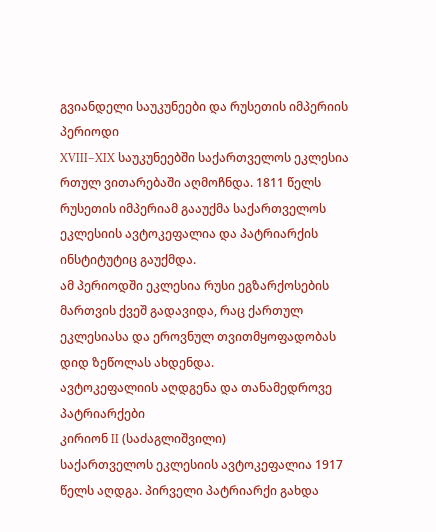გვიანდელი საუკუნეები და რუსეთის იმპერიის პერიოდი
XVIII–XIX საუკუნეებში საქართველოს ეკლესია რთულ ვითარებაში აღმოჩნდა. 1811 წელს რუსეთის იმპერიამ გააუქმა საქართველოს ეკლესიის ავტოკეფალია და პატრიარქის ინსტიტუტიც გაუქმდა.
ამ პერიოდში ეკლესია რუსი ეგზარქოსების მართვის ქვეშ გადავიდა, რაც ქართულ ეკლესიასა და ეროვნულ თვითმყოფადობას დიდ ზეწოლას ახდენდა.
ავტოკეფალიის აღდგენა და თანამედროვე პატრიარქები
კირიონ II (საძაგლიშვილი)
საქართველოს ეკლესიის ავტოკეფალია 1917 წელს აღდგა. პირველი პატრიარქი გახდა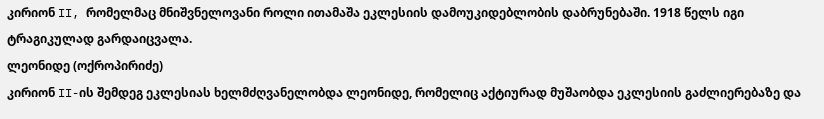კირიონ II, რომელმაც მნიშვნელოვანი როლი ითამაშა ეკლესიის დამოუკიდებლობის დაბრუნებაში. 1918 წელს იგი ტრაგიკულად გარდაიცვალა.
ლეონიდე (ოქროპირიძე)
კირიონ II-ის შემდეგ ეკლესიას ხელმძღვანელობდა ლეონიდე, რომელიც აქტიურად მუშაობდა ეკლესიის გაძლიერებაზე და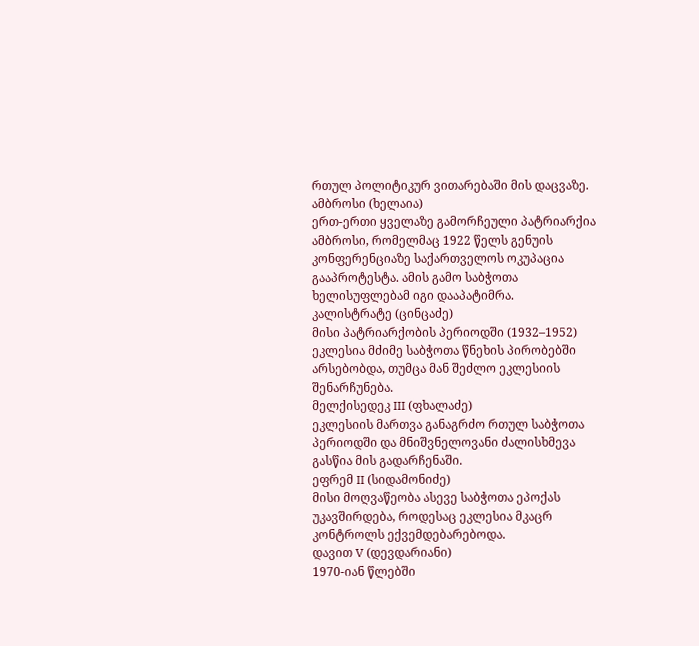რთულ პოლიტიკურ ვითარებაში მის დაცვაზე.
ამბროსი (ხელაია)
ერთ-ერთი ყველაზე გამორჩეული პატრიარქია ამბროსი, რომელმაც 1922 წელს გენუის კონფერენციაზე საქართველოს ოკუპაცია გააპროტესტა. ამის გამო საბჭოთა ხელისუფლებამ იგი დააპატიმრა.
კალისტრატე (ცინცაძე)
მისი პატრიარქობის პერიოდში (1932–1952) ეკლესია მძიმე საბჭოთა წნეხის პირობებში არსებობდა, თუმცა მან შეძლო ეკლესიის შენარჩუნება.
მელქისედეკ III (ფხალაძე)
ეკლესიის მართვა განაგრძო რთულ საბჭოთა პერიოდში და მნიშვნელოვანი ძალისხმევა გასწია მის გადარჩენაში.
ეფრემ II (სიდამონიძე)
მისი მოღვაწეობა ასევე საბჭოთა ეპოქას უკავშირდება, როდესაც ეკლესია მკაცრ კონტროლს ექვემდებარებოდა.
დავით V (დევდარიანი)
1970-იან წლებში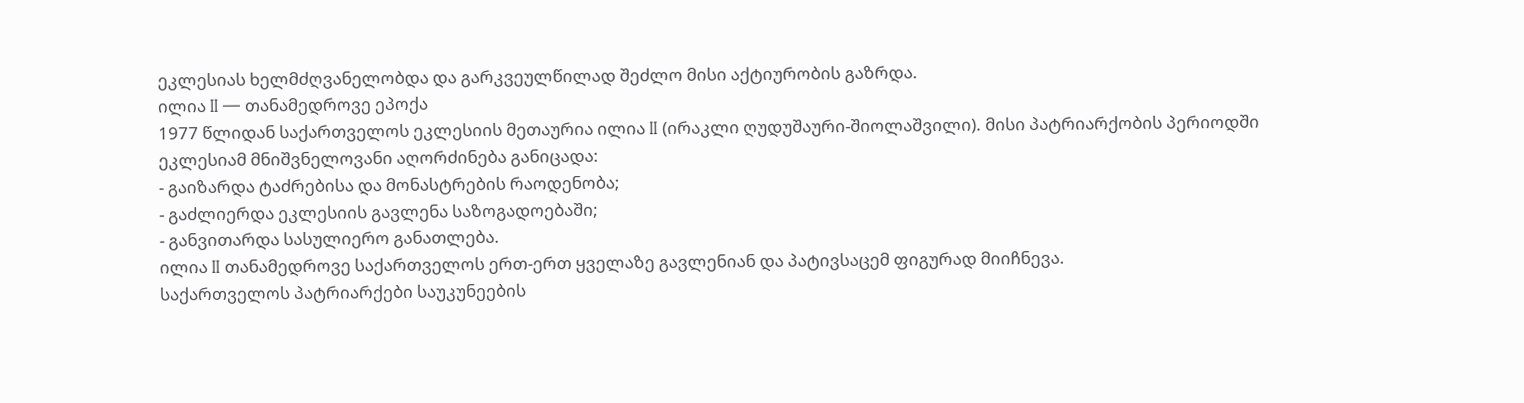ეკლესიას ხელმძღვანელობდა და გარკვეულწილად შეძლო მისი აქტიურობის გაზრდა.
ილია II — თანამედროვე ეპოქა
1977 წლიდან საქართველოს ეკლესიის მეთაურია ილია II (ირაკლი ღუდუშაური-შიოლაშვილი). მისი პატრიარქობის პერიოდში ეკლესიამ მნიშვნელოვანი აღორძინება განიცადა:
- გაიზარდა ტაძრებისა და მონასტრების რაოდენობა;
- გაძლიერდა ეკლესიის გავლენა საზოგადოებაში;
- განვითარდა სასულიერო განათლება.
ილია II თანამედროვე საქართველოს ერთ-ერთ ყველაზე გავლენიან და პატივსაცემ ფიგურად მიიჩნევა.
საქართველოს პატრიარქები საუკუნეების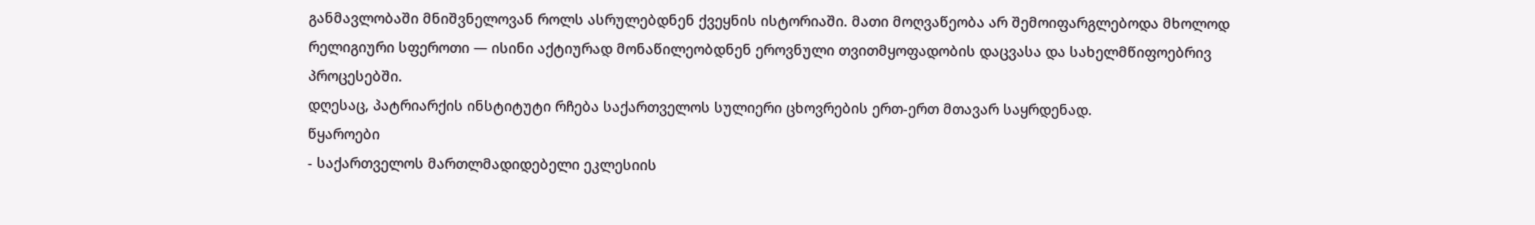განმავლობაში მნიშვნელოვან როლს ასრულებდნენ ქვეყნის ისტორიაში. მათი მოღვაწეობა არ შემოიფარგლებოდა მხოლოდ რელიგიური სფეროთი — ისინი აქტიურად მონაწილეობდნენ ეროვნული თვითმყოფადობის დაცვასა და სახელმწიფოებრივ პროცესებში.
დღესაც, პატრიარქის ინსტიტუტი რჩება საქართველოს სულიერი ცხოვრების ერთ-ერთ მთავარ საყრდენად.
წყაროები
- საქართველოს მართლმადიდებელი ეკლესიის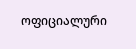ოფიციალური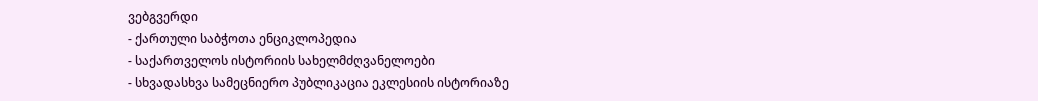ვებგვერდი
- ქართული საბჭოთა ენციკლოპედია
- საქართველოს ისტორიის სახელმძღვანელოები
- სხვადასხვა სამეცნიერო პუბლიკაცია ეკლესიის ისტორიაზე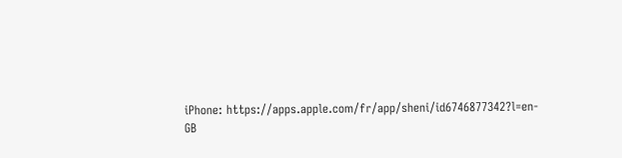iPhone: https://apps.apple.com/fr/app/sheni/id6746877342?l=en-GB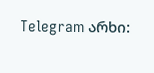Telegram არხი: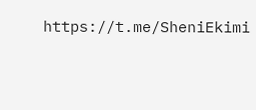https://t.me/SheniEkimi